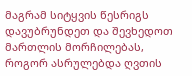მაგრამ სიტყვის წესრიგს დავუბრუნდეთ და შევხედოთ მართლის მორჩილებას, როგორ ასრულებდა ღვთის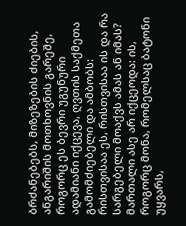ბრძანებებს, მიზეზების ძიების, ანგარიშის მოთხოვნის გარეშე, როგორც ეს ბევრი უგუნური ადამიანი იქცევა, ღვთის საქმეთა გამომძიებელი და ამბობს: რისთვისაა ეს, რისთვისაა ის და რა სარგებელი მოაქვს ამას ან იმას? მართალი ასე არ იქცეოდა: ის, როგორც მონა, რომელსაც ბატონი უყვარს,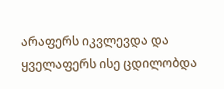არაფერს იკვლევდა და ყველაფერს ისე ცდილობდა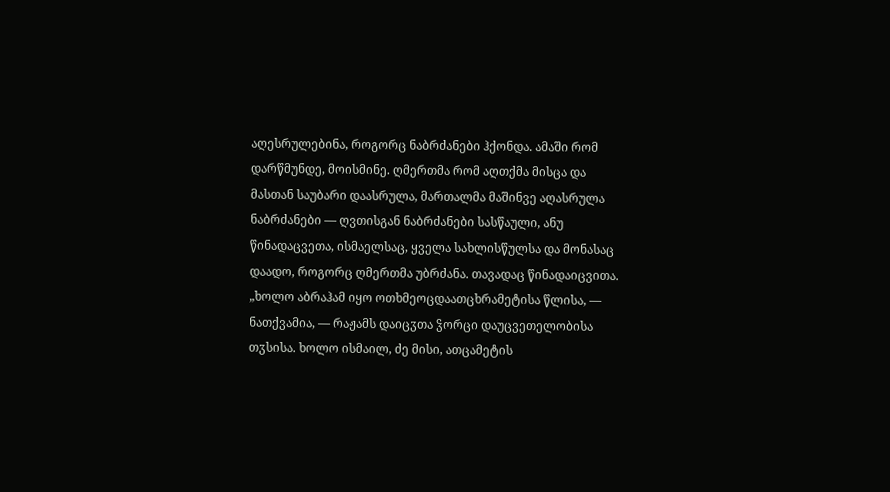აღესრულებინა, როგორც ნაბრძანები ჰქონდა. ამაში რომ დარწმუნდე, მოისმინე. ღმერთმა რომ აღთქმა მისცა და მასთან საუბარი დაასრულა, მართალმა მაშინვე აღასრულა ნაბრძანები — ღვთისგან ნაბრძანები სასწაული, ანუ წინადაცვეთა, ისმაელსაც, ყველა სახლისწულსა და მონასაც დაადო, როგორც ღმერთმა უბრძანა. თავადაც წინადაიცვითა. „ხოლო აბრაჰამ იყო ოთხმეოცდაათცხრამეტისა წლისა, — ნათქვამია, — რაჟამს დაიცჳთა ჴორცი დაუცვეთელობისა თჳსისა. ხოლო ისმაილ, ძე მისი, ათცამეტის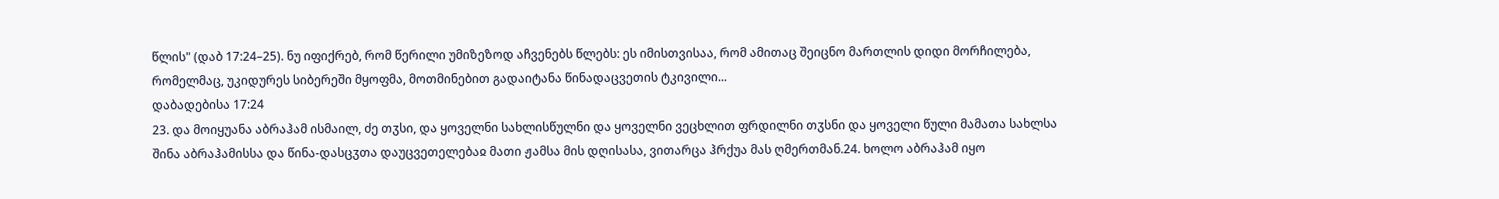წლის" (დაბ 17:24–25). ნუ იფიქრებ, რომ წერილი უმიზეზოდ აჩვენებს წლებს: ეს იმისთვისაა, რომ ამითაც შეიცნო მართლის დიდი მორჩილება, რომელმაც, უკიდურეს სიბერეში მყოფმა, მოთმინებით გადაიტანა წინადაცვეთის ტკივილი...
დაბადებისა 17:24
23. და მოიყუანა აბრაჰამ ისმაილ, ძე თჳსი, და ყოველნი სახლისწულნი და ყოველნი ვეცხლით ფრდილნი თჳსნი და ყოველი წული მამათა სახლსა შინა აბრაჰამისსა და წინა-დასცჳთა დაუცვეთელებაჲ მათი ჟამსა მის დღისასა, ვითარცა ჰრქუა მას ღმერთმან.24. ხოლო აბრაჰამ იყო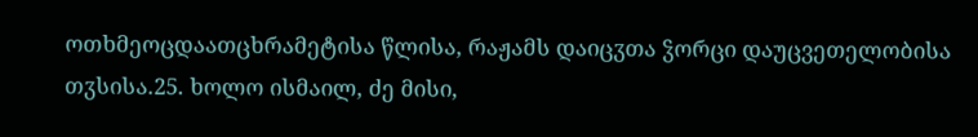ოთხმეოცდაათცხრამეტისა წლისა, რაჟამს დაიცჳთა ჴორცი დაუცვეთელობისა თჳსისა.25. ხოლო ისმაილ, ძე მისი,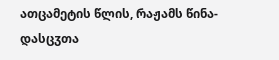ათცამეტის წლის, რაჟამს წინა-დასცჳთა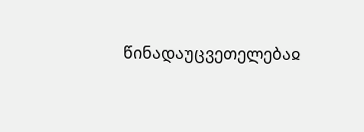წინადაუცვეთელებაჲ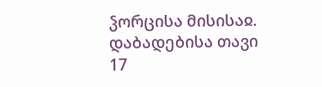ჴორცისა მისისაჲ.
დაბადებისა თავი 17